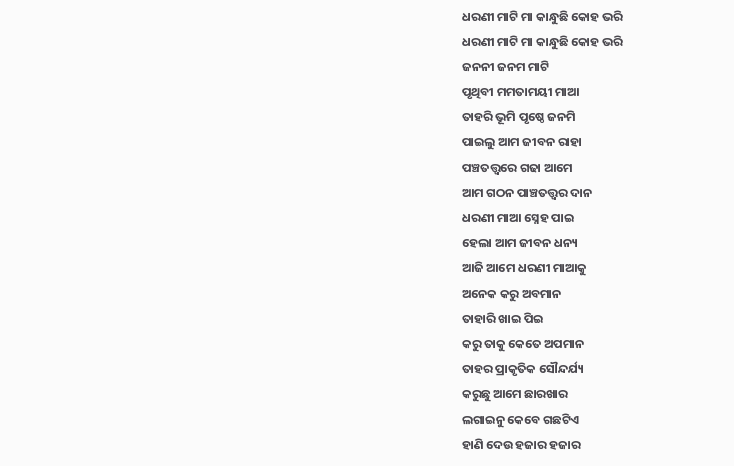ଧରଣୀ ମାଟି ମା କାନ୍ଧୁଛି କୋହ ଭରି
ଧରଣୀ ମାଟି ମା କାନ୍ଧୁଛି କୋହ ଭରି
ଜନନୀ ଜନମ ମାଟି
ପୃଥିବୀ ମମତାମୟୀ ମାଆ
ତାହରି ଭୂମି ପୃଷ୍ଠେ ଜନମି
ପାଇଲୁ ଆମ ଜୀବନ ରାହା
ପଞ୍ଚତତ୍ତ୍ୱରେ ଗଢା ଆମେ
ଆମ ଗଠନ ପାଞ୍ଚତତ୍ତ୍ୱର ଦାନ
ଧରଣୀ ମାଆ ସ୍ନେହ ପାଇ
ହେଲା ଆମ ଜୀବନ ଧନ୍ୟ
ଆଜି ଆମେ ଧରଣୀ ମାଆକୁ
ଅନେକ କରୁ ଅବମାନ
ତାହାରି ଖାଇ ପିଇ
କରୁ ତାକୁ କେତେ ଅପମାନ
ତାହର ପ୍ରାକୃତିକ ସୌନ୍ଦର୍ଯ୍ୟ
କରୁଛୁ ଆମେ ଛାରଖାର
ଲଗାଇନୁ କେବେ ଗଛଟିଏ
ହାଣି ଦେଉ ହଜାର ହଜାର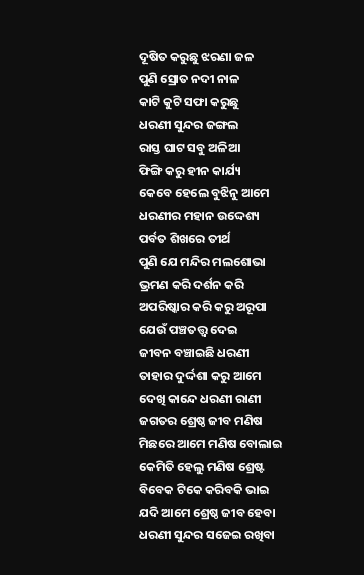ଦୂଷିତ କରୁଛୁ ଝରଣା ଜଳ
ପୁଣି ସ୍ରୋତ ନଦୀ ନାଳ
କାଟି କୁଟି ସଫା କରୁଛୁ
ଧରଣୀ ସୁନ୍ଦର ଜଙ୍ଗଲ
ରାସ୍ତ ଘାଟ ସବୁ ଅଳିଆ
ଫିଙ୍ଗି କରୁ ହୀନ କାର୍ଯ୍ୟ
କେବେ ହେଲେ ବୁଝିନୁ ଆମେ
ଧରଣୀର ମହାନ ଉଦ୍ଦେଶ୍ୟ
ପର୍ବତ ଶିଖରେ ତୀର୍ଥ
ପୁଣି ଯେ ମନ୍ଦିର ମଲଶୋଭା
ଭ୍ରମଣ କରି ଦର୍ଶନ କରି
ଅପରିଷ୍କାର କରି କରୁ ଅରୂପା
ଯେଉଁ ପଞ୍ଚତତ୍ତ୍ୱ ଦେଇ
ଜୀବନ ବଞ୍ଚାଇଛି ଧରଣୀ
ତାହାର ଦୁର୍ଦ୍ଦଶା କରୁ ଆମେ
ଦେଖି କାନ୍ଦେ ଧରଣୀ ରାଣୀ
ଜଗତର ଶ୍ରେଷ୍ଠ ଜୀବ ମଣିଷ
ମିଛରେ ଆମେ ମଣିଷ ବୋଲାଇ
କେମିତି ହେଲୁ ମଣିଷ ଶ୍ରେଷ୍ଟ
ବିବେକ ଟିକେ କରିବକି ଭାଇ
ଯଦି ଆମେ ଶ୍ରେଷ୍ଠ ଜୀବ ହେବା
ଧରଣୀ ସୁନ୍ଦର ସଜେଇ ରଖିବା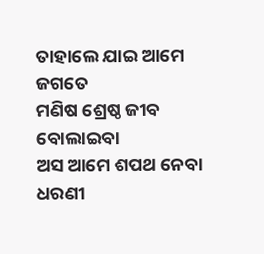ତାହାଲେ ଯାଇ ଆମେ ଜଗତେ
ମଣିଷ ଶ୍ରେଷ୍ଠ ଜୀବ ବୋଲାଇବା
ଅସ ଆମେ ଶପଥ ନେବା
ଧରଣୀ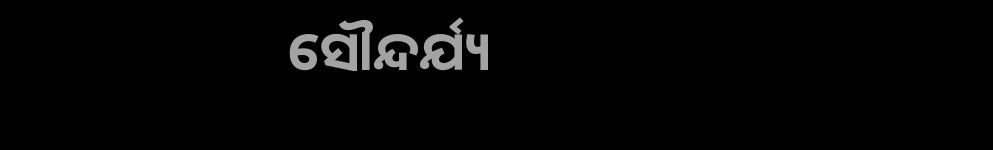ସୌନ୍ଦର୍ଯ୍ୟ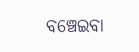ବଞ୍ଚେଇବା